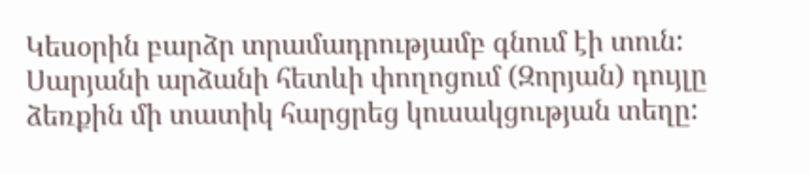Կեսօրին բարձր տրամադրությամբ գնում էի տուն: Սարյանի արձանի հետևի փողոցում (Զորյան) դույլը ձեռքին մի տատիկ հարցրեց կուսակցության տեղը: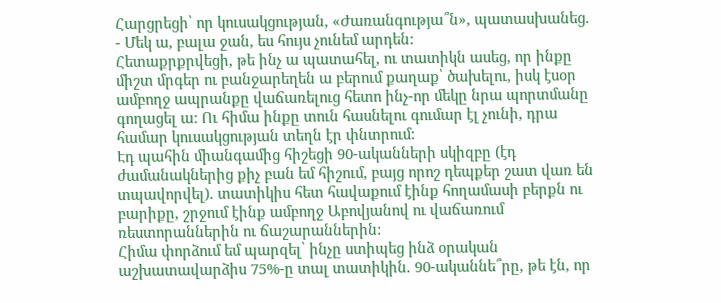Հարցրեցի՝ որ կուսակցության, «Ժառանգությա՞ն», պատասխանեց.
- Մեկ ա, բալա ջան, ես հույս չունեմ արդեն:
Հետաքրքրվեցի, թե ինչ ա պատահել, ու տատիկն ասեց, որ ինքը միշտ մրգեր ու բանջարեղեն ա բերում քաղաք՝ ծախելու, իսկ էսօր ամբողջ ապրանքը վաճառելուց հետո ինչ-որ մեկը նրա պորտմանը գողացել ա: Ու հիմա ինքը տուն հասնելու գումար էլ չունի, դրա համար կուսակցության տեղն էր փնտրում:
Էդ պահին միանգամից հիշեցի 90-ականների սկիզբը (էդ ժամանակներից քիչ բան եմ հիշում, բայց որոշ դեպքեր շատ վառ են տպավորվել). տատիկիս հետ հավաքում էինք հողամասի բերքն ու բարիքը, շրջում էինք ամբողջ Աբովյանով ու վաճառում ռեստորաններին ու ճաշարաններին:
Հիմա փորձում եմ պարզել՝ ինչը ստիպեց ինձ օրական աշխատավարձիս 75%-ը տալ տատիկին. 90-ականնե՞րը, թե էն, որ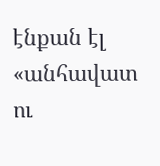էնքան էլ «անհավատ ու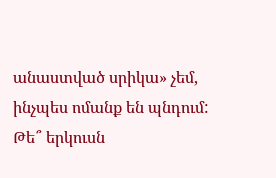անաստված սրիկա» չեմ, ինչպես ոմանք են պնդում: Թե՞ երկուսն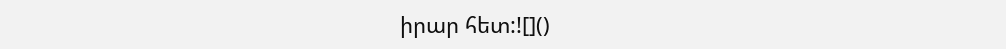իրար հետ:![]()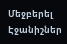Մեջբերել
Էջանիշներ